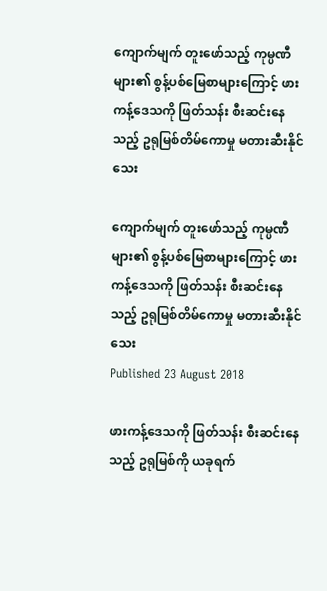ကျောက်မျက် တူးဖော်သည့် ကုမ္ပဏီများ၏ စွန့်ပစ်မြေစာများကြောင့် ဖားကန့်ဒေသကို ဖြတ်သန်း စီးဆင်းနေသည့် ဥရုမြစ်တိမ်ကောမှု မတားဆီးနိုင်သေး

ကျောက်မျက် တူးဖော်သည့် ကုမ္ပဏီများ၏ စွန့်ပစ်မြေစာများကြောင့် ဖားကန့်ဒေသကို ဖြတ်သန်း စီးဆင်းနေသည့် ဥရုမြစ်တိမ်ကောမှု မတားဆီးနိုင်သေး
Published 23 August 2018

ဖားကန့်ဒေသကို ဖြတ်သန်း စီးဆင်းနေသည့် ဥရုမြစ်ကို ယခုရက်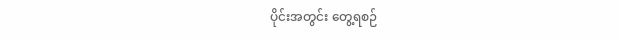ပိုင်းအတွင်း တွေ့ရစဉ်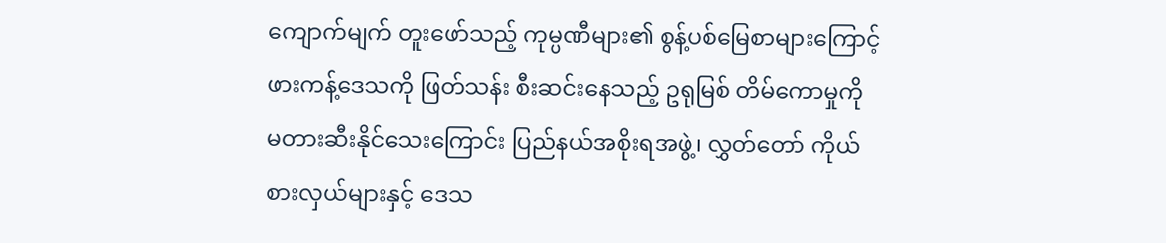ကျောက်မျက် တူးဖော်သည့် ကုမ္ပဏီများ၏ စွန့်ပစ်မြေစာများကြောင့် ဖားကန့်ဒေသကို ဖြတ်သန်း စီးဆင်းနေသည့် ဥရုမြစ် တိမ်ကောမှုကို မတားဆီးနိုင်သေးကြောင်း ပြည်နယ်အစိုးရအဖွဲ့၊ လွှတ်တော် ကိုယ်စားလှယ်များနှင့် ဒေသ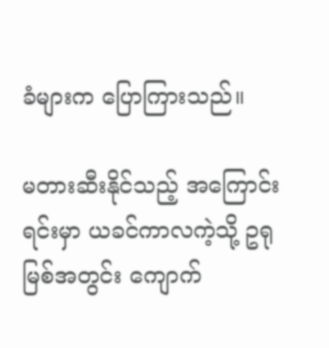ခံများက ပြောကြားသည်။

မတားဆီးနိုင်သည့် အကြောင်းရင်းမှာ ယခင်ကာလကဲ့သို့ ဥရုမြစ်အတွင်း ကျောက်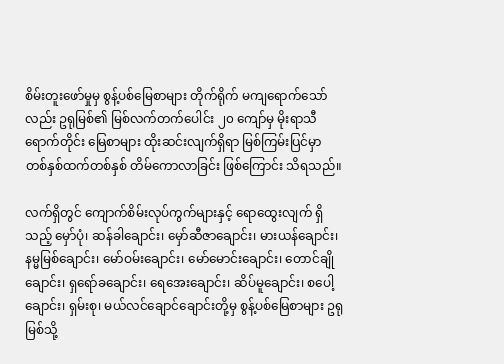စိမ်းတူးဖော်မှုမှ စွန့်ပစ်မြေစာများ တိုက်ရိုက် မကျရောက်သော်လည်း ဥရုမြစ်၏ မြစ်လက်တက်ပေါင်း ၂၀ ကျော်မှ မိုးရာသီရောက်တိုင်း မြေစာများ ထိုးဆင်းလျက်ရှိရာ မြစ်ကြမ်းပြင်မှာ တစ်နှစ်ထက်တစ်နှစ် တိမ်ကောလာခြင်း ဖြစ်ကြောင်း သိရသည်။

လက်ရှိတွင် ကျောက်စိမ်းလုပ်ကွက်များနှင့် ရောထွေးလျက် ရှိသည့် မှော်ပုံ၊ ဆန်ခါချောင်း၊ မှော်ဆီဇာချောင်း၊ မားယန်ချောင်း၊ နမ္မမြစ်ချောင်း၊ မော်ဝမ်းချောင်း၊ မော်မောင်းချောင်း၊ တောင်ချိုချောင်း၊ ရှရော်ခချောင်း၊ ရေအေးချောင်း၊ ဆိပ်မူချောင်း၊ စပေါ့ချောင်း၊ ရှမ်းစု၊ မယ်လင်ချောင်ချောင်းတို့မှ စွန့်ပစ်မြေစာများ ဥရုမြစ်သို့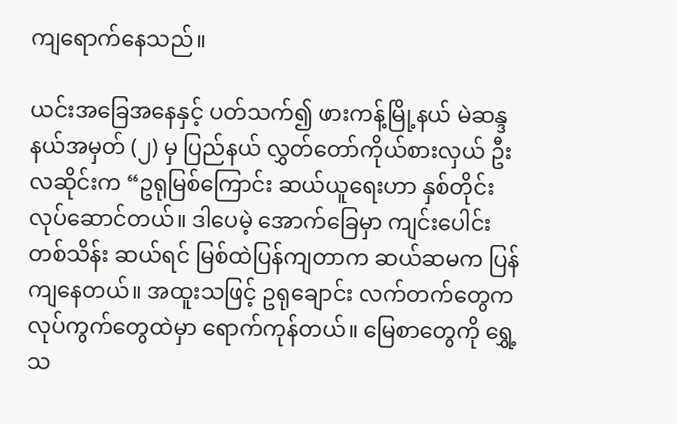ကျရောက်နေသည်။

ယင်းအခြေအနေနှင့် ပတ်သက်၍ ဖားကန့်မြို့နယ် မဲဆန္ဒနယ်အမှတ် (၂) မှ ပြည်နယ် လွှတ်တော်ကိုယ်စားလှယ် ဦးလဆိုင်းက “ဥရုမြစ်ကြောင်း ဆယ်ယူရေးဟာ နှစ်တိုင်း လုပ်ဆောင်တယ်။ ဒါပေမဲ့ အောက်ခြေမှာ ကျင်းပေါင်း တစ်သိန်း ဆယ်ရင် မြစ်ထဲပြန်ကျတာက ဆယ်ဆမက ပြန်ကျနေတယ်။ အထူးသဖြင့် ဥရုချောင်း လက်တက်တွေက လုပ်ကွက်တွေထဲမှာ ရောက်ကုန်တယ်။ မြေစာတွေကို ရွှေ့သ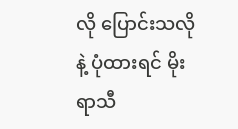လို ပြောင်းသလိုနဲ့ ပုံထားရင် မိုးရာသီ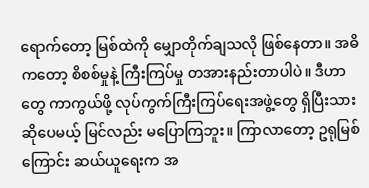ရောက်တော့ မြစ်ထဲကို မျှောတိုက်ချသလို ဖြစ်နေတာ။ အဓိကတော့ စိစစ်မှုနဲ့ ကြီးကြပ်မှု တအားနည်းတာပါပဲ။ ဒီဟာတွေ ကာကွယ်ဖို့ လုပ်ကွက်ကြီးကြပ်ရေးအဖွဲ့တွေ ရှိပြီးသား ဆိုပေမယ့် မြင်လည်း မပြောကြဘူး။ ကြာလာတော့ ဥရုမြစ်ကြောင်း ဆယ်ယူရေးက အ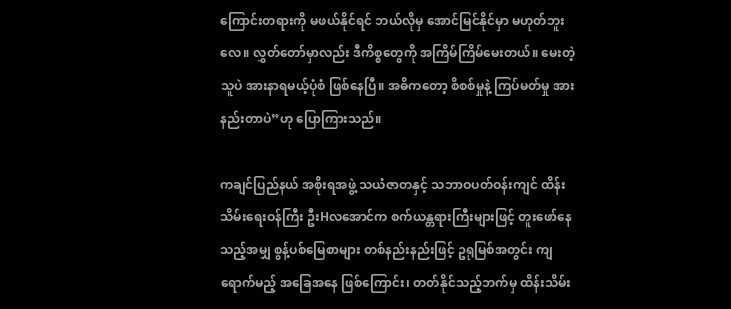ကြောင်းတရားကို မဖယ်နိုင်ရင် ဘယ်လိုမှ အောင်မြင်နိုင်မှာ မဟုတ်ဘူးလေ။ လွှတ်တော်မှာလည်း ဒီကိစ္စတွေကို အကြိမ်ကြိမ်မေးတယ်။ မေးတဲ့သူပဲ အားနာရမယ့်ပုံစံ ဖြစ်နေပြီ။ အဓိကတော့ စိစစ်မှုနဲ့ ကြပ်မတ်မှု အားနည်းတာပဲ”ဟု ပြောကြားသည်။

ကချင်ပြည်နယ် အစိုးရအဖွဲ့ သယံဇာတနှင့် သဘာဝပတ်ဝန်းကျင် ထိန်းသိမ်းရေးဝန်ကြီး ဦးHလအောင်က စက်ယန္တရားကြီးများဖြင့် တူးဖော်နေသည့်အမျှ စွန့်ပစ်မြေစာများ တစ်နည်းနည်းဖြင့် ဥရုမြစ်အတွင်း ကျရောက်မည့် အခြေအနေ ဖြစ်ကြောင်း၊ တတ်နိုင်သည့်ဘက်မှ ထိန်းသိမ်း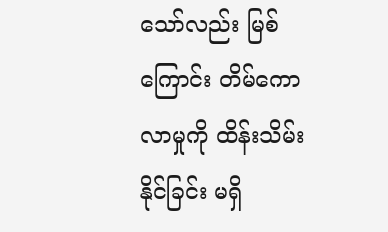သော်လည်း မြစ်ကြောင်း တိမ်ကောလာမှုကို ထိန်းသိမ်းနိုင်ခြင်း မရှိ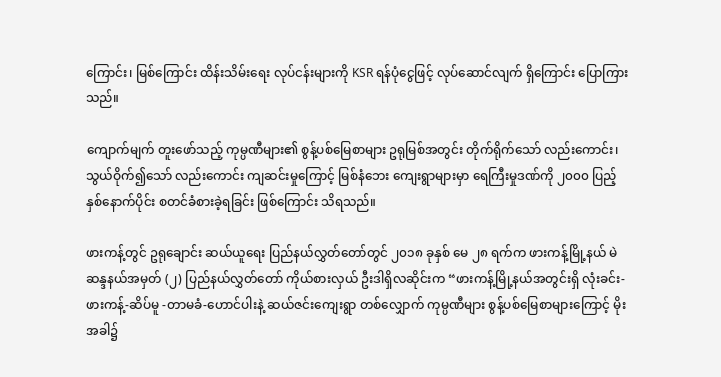ကြောင်း၊ မြစ်ကြောင်း ထိန်းသိမ်းရေး လုပ်ငန်းများကို KSR ရန်ပုံငွေဖြင့် လုပ်ဆောင်လျက် ရှိကြောင်း ပြောကြားသည်။

ကျောက်မျက် တူးဖော်သည့် ကုမ္ပဏီများ၏ စွန့်ပစ်မြေစာများ ဥရုမြစ်အတွင်း တိုက်ရိုက်သော် လည်းကောင်း၊ သွယ်ဝိုက်၍သော် လည်းကောင်း ကျဆင်းမှုကြောင့် မြစ်နံဘေး ကျေးရွာများမှာ ရေကြီးမှုဒဏ်ကို ၂၀၀၀ ပြည့်နှစ်နောက်ပိုင်း စတင်ခံစားခဲ့ရခြင်း ဖြစ်ကြောင်း သိရသည်။

ဖားကန့်တွင် ဥရုချောင်း ဆယ်ယူရေး ပြည်နယ်လွှတ်တော်တွင် ၂၀၁၈ ခုနှစ် မေ ၂၈ ရက်က ဖားကန့်မြို့နယ် မဲဆန္ဒနယ်အမှတ် (၂) ပြည်နယ်လွှတ်တော် ကိုယ်စားလှယ် ဦးဒါရှိလဆိုင်းက “ဖားကန့်မြို့နယ်အတွင်းရှိ လုံးခင်း-ဖားကန့်-ဆိပ်မူ -တာမခံ-ဟောင်ပါးနဲ့ ဆယ်ဇင်းကျေးရွာ တစ်လျှောက် ကုမ္ပဏီများ စွန့်ပစ်မြေစာများကြောင့် မိုးအခါ၌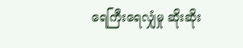ရေကြီးရေလျှံမှု ဆိုးဆိုး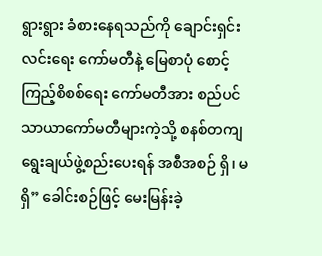ရွားရွား ခံစားနေရသည်ကို ချောင်းရှင်းလင်းရေး ကော်မတီနဲ့ မြေစာပုံ စောင့်ကြည့်စိစစ်ရေး ကော်မတီအား စည်ပင်သာယာကော်မတီများကဲ့သို့ စနစ်တကျ ရွေးချယ်ဖွဲ့စည်းပေးရန် အစီအစဉ် ရှိ၊ မရှိ” ခေါင်းစဉ်ဖြင့် မေးမြန်းခဲ့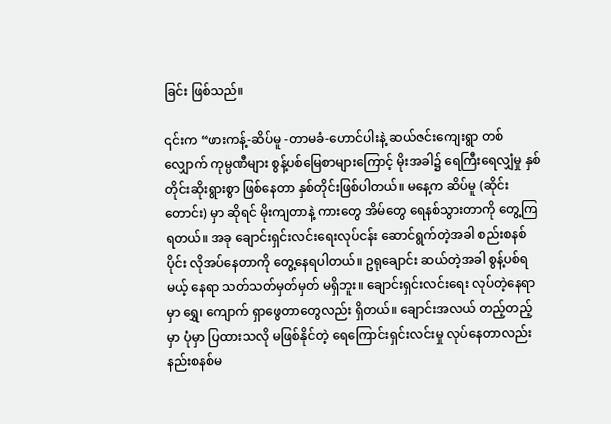ခြင်း ဖြစ်သည်။

၎င်းက “ဖားကန့်-ဆိပ်မူ -တာမခံ-ဟောင်ပါးနဲ့ ဆယ်ဇင်းကျေးရွာ တစ်လျှောက် ကုမ္ပဏီများ စွန့်ပစ်မြေစာများကြောင့် မိုးအခါ၌ ရေကြီးရေလျှံမှု နှစ်တိုင်းဆိုးရွားစွာ ဖြစ်နေတာ နှစ်တိုင်းဖြစ်ပါတယ်။ မနေ့က ဆိပ်မူ (ဆိုင်းတောင်း) မှာ ဆိုရင် မိုးကျတာနဲ့ ကားတွေ အိမ်တွေ ရေနစ်သွားတာကို တွေ့ကြရတယ်။ အခု ချောင်းရှင်းလင်းရေးလုပ်ငန်း ဆောင်ရွက်တဲ့အခါ စည်းစနစ်ပိုင်း လိုအပ်နေတာကို တွေ့နေရပါတယ်။ ဥရုချောင်း ဆယ်တဲ့အခါ စွန့်ပစ်ရမယ့် နေရာ သတ်သတ်မှတ်မှတ် မရှိဘူး။ ချောင်းရှင်းလင်းရေး လုပ်တဲ့နေရာမှာ ရွှေ၊ ကျောက် ရှာဖွေတာတွေလည်း ရှိတယ်။ ချောင်းအလယ် တည့်တည့်မှာ ပုံမှာ ပြထားသလို မဖြစ်နိုင်တဲ့ ရေကြောင်းရှင်းလင်းမှု လုပ်နေတာလည်း နည်းစနစ်မ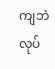ကျဘဲ လုပ်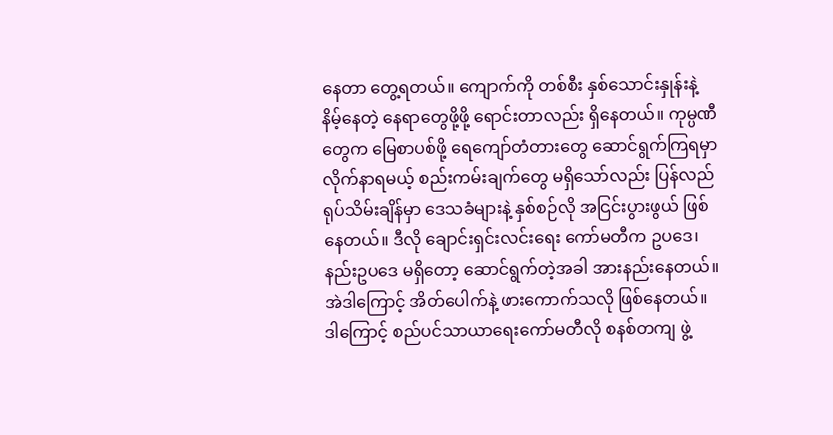နေတာ တွေ့ရတယ်။ ကျောက်ကို တစ်စီး နှစ်သောင်းနှုန်းနဲ့ နိမ့်နေတဲ့ နေရာတွေဖို့ဖို့ ရောင်းတာလည်း ရှိနေတယ်။ ကုမ္ပဏီတွေက မြေစာပစ်ဖို့ ရေကျော်တံတားတွေ ဆောင်ရွက်ကြရမှာ လိုက်နာရမယ့် စည်းကမ်းချက်တွေ မရှိသော်လည်း ပြန်လည် ရုပ်သိမ်းချိန်မှာ ဒေသခံများနဲ့ နှစ်စဉ်လို အငြင်းပွားဖွယ် ဖြစ်နေတယ်။ ဒီလို ချောင်းရှင်းလင်းရေး ကော်မတီက ဥပဒေ၊ နည်းဥပဒေ မရှိတော့ ဆောင်ရွက်တဲ့အခါ အားနည်းနေတယ်။ အဲဒါကြောင့် အိတ်ပေါက်နဲ့ ဖားကောက်သလို ဖြစ်နေတယ်။ ဒါကြောင့် စည်ပင်သာယာရေးကော်မတီလို စနစ်တကျ ဖွဲ့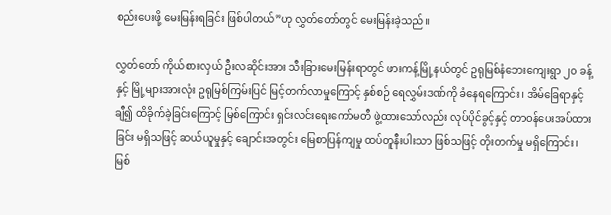စည်းပေးဖို့ မေးမြန်းရခြင်း ဖြစ်ပါတယ်”ဟု လွှတ်တော်တွင် မေးမြန်းခဲ့သည်။

လွှတ်တော် ကိုယ်စားလှယ် ဦးလဆိုင်းအား သီးခြားမေးမြန်းရာတွင် ဖားကန့်မြို့နယ်တွင် ဥရုမြစ်နံဘေးကျေးရွာ ၂၀ ခန့်နှင့် မြို့များအားလုံး ဥရုမြစ်ကြမ်းပြင် မြင့်တက်လာမှုကြောင့် နှစ်စဉ် ရေလွှမ်းဒဏ်ကို ခံနေရကြောင်း၊ အိမ်ခြေရာနှင့်ချီ၍ ထိခိုက်ခဲ့ခြင်းကြောင့် မြစ်ကြောင်း ရှင်းလင်းရေးကော်မတီ ဖွဲ့ထားသော်လည်း လုပ်ပိုင်ခွင့်နှင့် တာဝန်ပေးအပ်ထားခြင်း မရှိသဖြင့် ဆယ်ယူမှုနှင့် ချောင်းအတွင်း မြေစာပြန်ကျမှု ထပ်တူနီးပါးသာ ဖြစ်သဖြင့် တိုးတက်မှု မရှိကြောင်း၊ မြစ်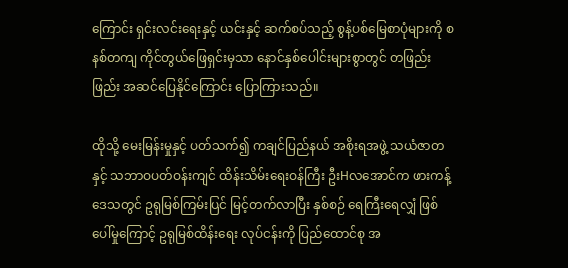ကြောင်း ရှင်းလင်းရေးနှင့် ယင်းနှင့် ဆက်စပ်သည့် စွန့်ပစ်မြေစာပုံများကို စနစ်တကျ ကိုင်တွယ်ဖြေရှင်းမှသာ နောင်နှစ်ပေါင်းများစွာတွင် တဖြည်းဖြည်း အဆင်ပြေနိုင်ကြောင်း ပြောကြားသည်။

ထိုသို့ မေးမြန်းမှုနှင့် ပတ်သက်၍ ကချင်ပြည်နယ် အစိုးရအဖွဲ့ သယံဇာတနှင့် သဘာဝပတ်ဝန်းကျင် ထိန်းသိမ်းရေးဝန်ကြီး ဦးHလအောင်က ဖားကန့်ဒေသတွင် ဥရုမြစ်ကြမ်းပြင် မြင့်တက်လာပြီး နှစ်စဉ် ရေကြီးရေလျှံ ဖြစ်ပေါ်မှုကြောင့် ဥရုမြစ်ထိန်းရေး လုပ်ငန်းကို ပြည်ထောင်စု အ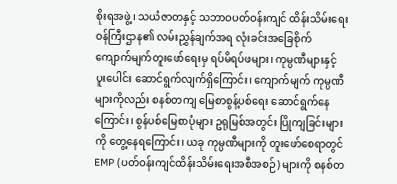စိုးရအဖွဲ့၊ သယံဇာတနှင့် သဘာဝပတ်ဝန်းကျင် ထိန်းသိမ်းရေးဝန်ကြီးဌာန၏ လမ်းညွှန်ချက်အရ လုံးခင်းအခြေစိုက် ကျောက်မျက်တူးဖော်ရေးမှ ရပ်မိရပ်ဖများ၊ ကုမ္ပဏီများနှင့် ပူးပေါင်း ဆောင်ရွက်လျက်ရှိကြောင်း၊ ကျောက်မျက် ကုမ္ပဏီများကိုလည်း စနစ်တကျ မြေစာစွန့်ပစ်ရေး ဆောင်ရွက်နေကြောင်း၊ စွန်ပစ်မြေစာပုံများ ဥရုမြစ်အတွင်း ပြိုကျခြင်းများကို တွေ့နေရကြောင်း၊ ယခု ကုမ္ပဏီများကို တူးဖော်စေရာတွင် EMP (ပတ်ဝန်းကျင်ထိန်းသိမ်းရေးအစီအစဉ်) များကို စနစ်တ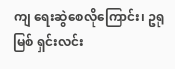ကျ ရေးဆွဲစေလိုကြောင်း၊ ဥရုမြစ် ရှင်းလင်း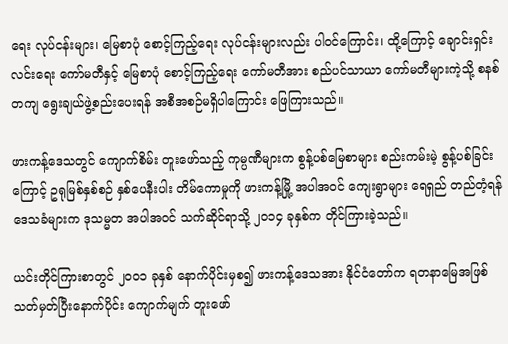ရေး လုပ်ငန်းများ၊ မြေစာပုံ စောင့်ကြည့်ရေး လုပ်ငန်းများလည်း ပါဝင်ကြောင်း၊ ထို့ကြောင့် ချောင်းရှင်းလင်းရေး ကော်မတီနှင့် မြေစာပုံ စောင့်ကြည့်ရေး ကော်မတီအား စည်ပင်သာယာ ကော်မတီများကဲ့သို့ စနစ်တကျ ရွေးချယ်ဖွဲ့စည်းပေးရန် အစီအစဉ်မရှိပါကြောင်း ဖြေကြားသည်။

ဖားကန့်ဒေသတွင် ကျောက်စိမ်း တူးဖော်သည့် ကုမ္ပဏီများက စွန့်ပစ်မြေစာများ စည်းကမ်းမဲ့ စွန့်ပစ်ခြင်းကြောင့် ဥရုမြစ်နှစ်စဉ် နှစ်ပေနီးပါး တိမ်ကောမှုကို ဖားကန့်မြို့ အပါအဝင် ကျေးရွာများ ရေရှည် တည်တံ့ရန် ဒေသခံများက ဒုသမ္မတ အပါအဝင် သက်ဆိုင်ရာသို့ ၂၀၁၄ ခုနှစ်က တိုင်ကြားခဲ့သည်။

ယင်းတိုင်ကြားစာတွင် ၂၀၀၁ ခုနှစ် နောက်ပိုင်းမှစ၍ ဖားကန့်ဒေသအား နိုင်ငံတော်က ရတနာမြေအဖြစ် သတ်မှတ်ပြီးနောက်ပိုင်း ကျောက်မျက် တူးဖော်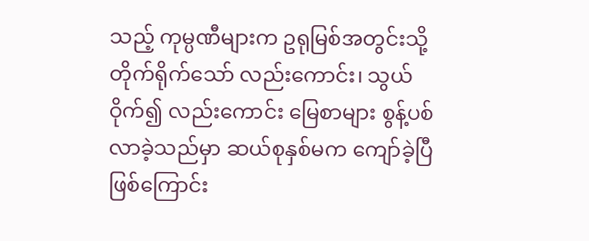သည့် ကုမ္ပဏီများက ဥရုမြစ်အတွင်းသို့ တိုက်ရိုက်သော် လည်းကောင်း၊ သွယ်ဝိုက်၍ လည်းကောင်း မြေစာများ စွန့်ပစ်လာခဲ့သည်မှာ ဆယ်စုနှစ်မက ကျော်ခဲ့ပြီဖြစ်ကြောင်း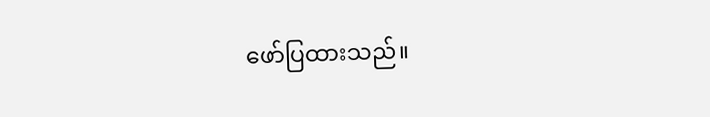ဖော်ပြထားသည်။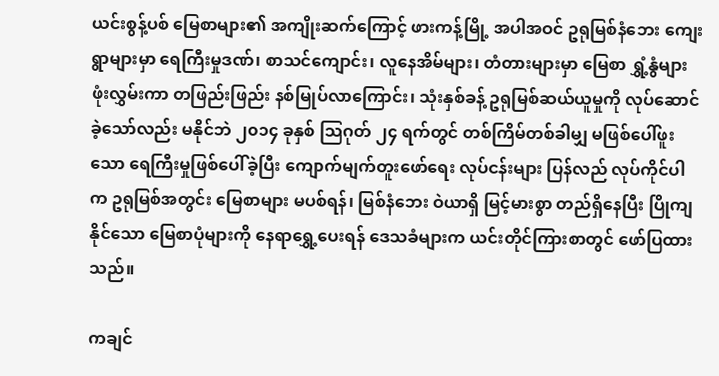ယင်းစွန့်ပစ် မြေစာများ၏ အကျိုးဆက်ကြောင့် ဖားကန့်မြို့ အပါအဝင် ဥရုမြစ်နံဘေး ကျေးရွာများမှာ ရေကြီးမှုဒဏ်၊ စာသင်ကျောင်း၊ လူနေအိမ်များ၊ တံတားများမှာ မြေစာ ရွှံ့နွံများ ဖုံးလွှမ်းကာ တဖြည်းဖြည်း နစ်မြုပ်လာကြောင်း၊ သုံးနှစ်ခန့် ဥရုမြစ်ဆယ်ယူမှုကို လုပ်ဆောင်ခဲ့သော်လည်း မနိုင်ဘဲ ၂၀၁၄ ခုနှစ် သြဂုတ် ၂၄ ရက်တွင် တစ်ကြိမ်တစ်ခါမျှ မဖြစ်ပေါ်ဖူးသော ရေကြီးမှုဖြစ်ပေါ်ခဲ့ပြီး ကျောက်မျက်တူးဖော်ရေး လုပ်ငန်းများ ပြန်လည် လုပ်ကိုင်ပါက ဥရုမြစ်အတွင်း မြေစာများ မပစ်ရန်၊ မြစ်နံဘေး ဝဲယာရှိ မြင့်မားစွာ တည်ရှိနေပြီး ပြိုကျနိုင်သော မြေစာပုံများကို နေရာရွှေ့ပေးရန် ဒေသခံများက ယင်းတိုင်ကြားစာတွင် ဖော်ပြထားသည်။

ကချင်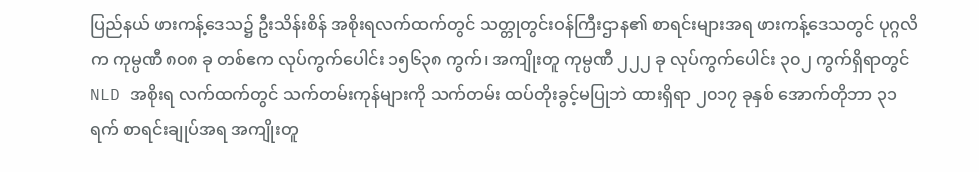ပြည်နယ် ဖားကန့်ဒေသ၌ ဦးသိန်းစိန် အစိုးရလက်ထက်တွင် သတ္တုတွင်းဝန်ကြီးဌာန၏ စာရင်းများအရ ဖားကန့်ဒေသတွင် ပုဂ္ဂလိက ကုမ္ပဏီ ၈၀၈ ခု တစ်ဧက လုပ်ကွက်ပေါင်း ၁၅၆၃၈ ကွက်၊ အကျိုးတူ ကုမ္ပဏီ ၂၂၂ ခု လုပ်ကွက်ပေါင်း ၃၀၂ ကွက်ရှိရာတွင် NLD အစိုးရ လက်ထက်တွင် သက်တမ်းကုန်များကို သက်တမ်း ထပ်တိုးခွင့်မပြုဘဲ ထားရှိရာ ၂၀၁၇ ခုနှစ် အောက်တိုဘာ ၃၁ ရက် စာရင်းချုပ်အရ အကျိုးတူ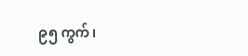၉၅ ကွက်၊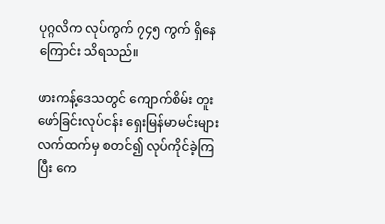ပုဂ္ဂလိက လုပ်ကွက် ၇၄၅ ကွက် ရှိနေကြောင်း သိရသည်။

ဖားကန့်ဒေသတွင် ကျောက်စိမ်း တူးဖော်ခြင်းလုပ်ငန်း ရှေးမြန်မာမင်းများ လက်ထက်မှ စတင်၍ လုပ်ကိုင်ခဲ့ကြပြီး ကေ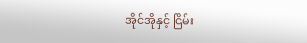အိုင်အိုနှင့် ငြိမ်း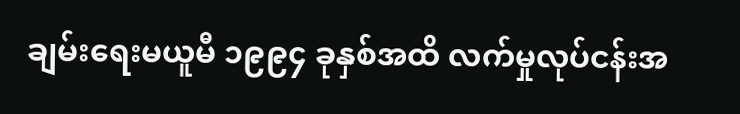ချမ်းရေးမယူမီ ၁၉၉၄ ခုနှစ်အထိ လက်မှုလုပ်ငန်းအ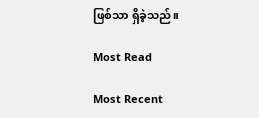ဖြစ်သာ ရှိခဲ့သည်။

Most Read

Most Recent